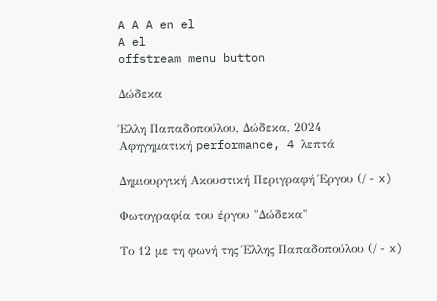A A A en el
A el
offstream menu button

Δώδεκα

Έλλη Παπαδοπούλου, Δώδεκα, 2024
Αφηγηματική performance, 4 λεπτά

Δημιουργική Ακουστική Περιγραφή Έργου (/ - x)

Φωτογραφία του έργου "Δώδεκα"

Το 12 με τη φωνή της Έλλης Παπαδοπούλου (/ - x)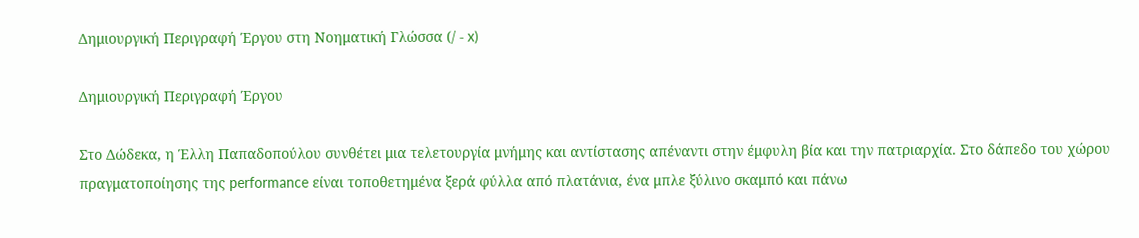Δημιουργική Περιγραφή Έργου στη Νοηματική Γλώσσα (/ - x)

Δημιουργική Περιγραφή Έργου

Στο Δώδεκα, η Έλλη Παπαδοπούλου συνθέτει μια τελετουργία μνήμης και αντίστασης απέναντι στην έμφυλη βία και την πατριαρχία. Στο δάπεδο του χώρου πραγματοποίησης της performance είναι τοποθετημένα ξερά φύλλα από πλατάνια, ένα μπλε ξύλινο σκαμπό και πάνω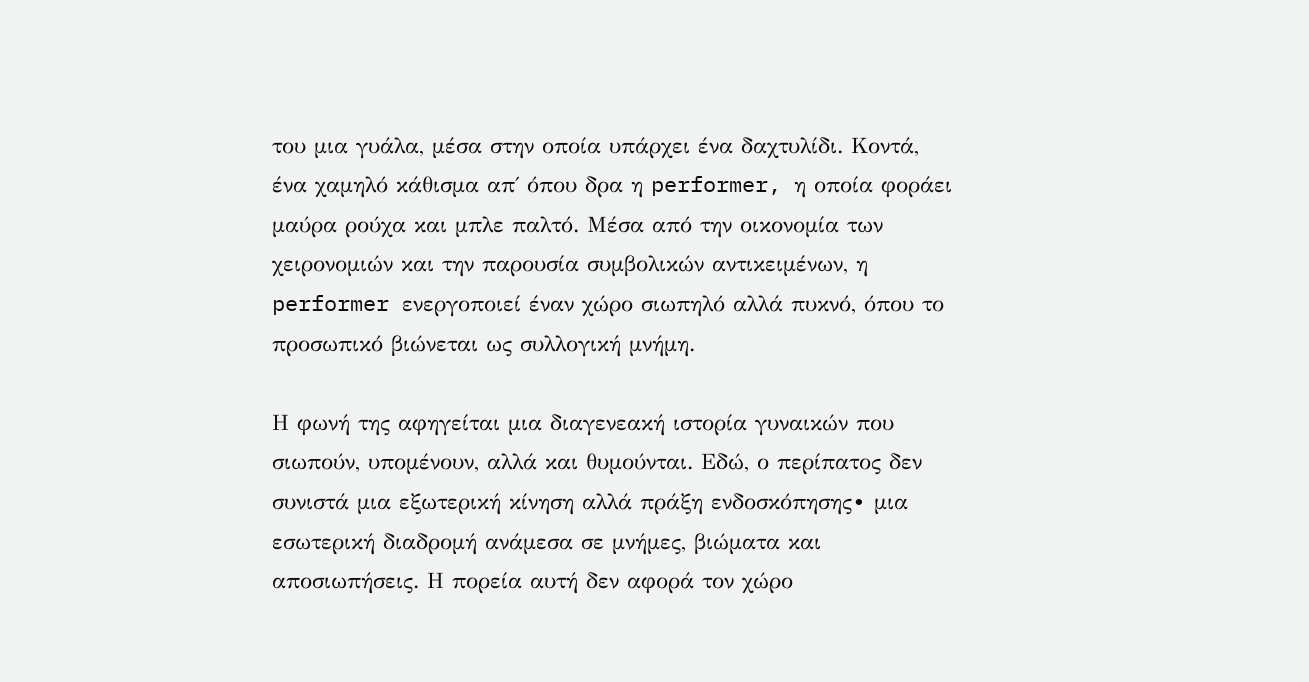του μια γυάλα, μέσα στην οποία υπάρχει ένα δαχτυλίδι. Κοντά, ένα χαμηλό κάθισμα απ΄ όπου δρα η performer, η οποία φοράει μαύρα ρούχα και μπλε παλτό. Μέσα από την οικονομία των χειρονομιών και την παρουσία συμβολικών αντικειμένων, η performer ενεργοποιεί έναν χώρο σιωπηλό αλλά πυκνό, όπου το προσωπικό βιώνεται ως συλλογική μνήμη.

Η φωνή της αφηγείται μια διαγενεακή ιστορία γυναικών που σιωπούν, υπομένουν, αλλά και θυμούνται. Εδώ, ο περίπατος δεν συνιστά μια εξωτερική κίνηση αλλά πράξη ενδοσκόπησης∙ μια εσωτερική διαδρομή ανάμεσα σε μνήμες, βιώματα και αποσιωπήσεις. Η πορεία αυτή δεν αφορά τον χώρο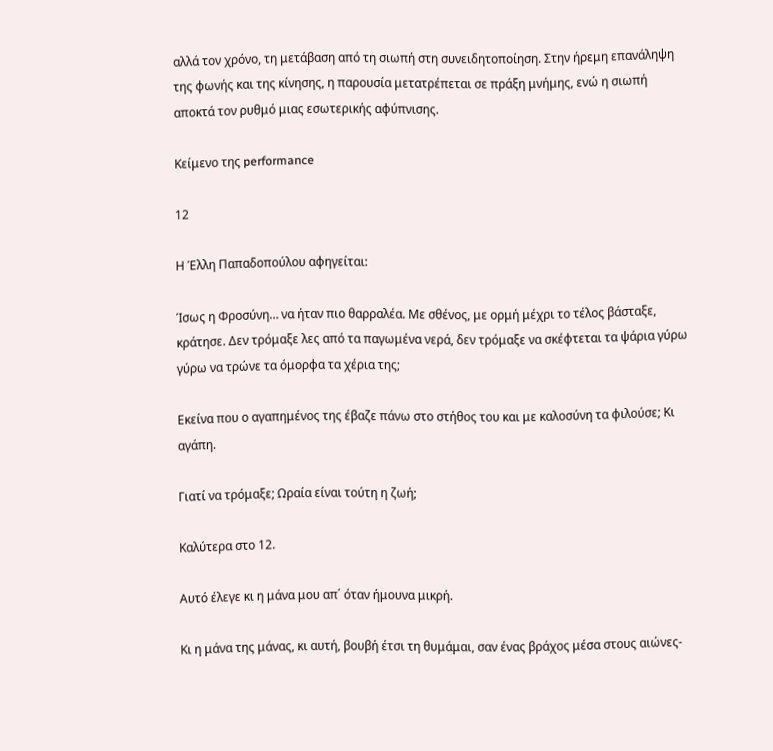αλλά τον χρόνο, τη μετάβαση από τη σιωπή στη συνειδητοποίηση. Στην ήρεμη επανάληψη της φωνής και της κίνησης, η παρουσία μετατρέπεται σε πράξη μνήμης, ενώ η σιωπή αποκτά τον ρυθμό μιας εσωτερικής αφύπνισης.

Κείμενο της performance

12

Η Έλλη Παπαδοπούλου αφηγείται:

Ίσως η Φροσύνη… να ήταν πιο θαρραλέα. Με σθένος, με ορμή μέχρι το τέλος βάσταξε, κράτησε. Δεν τρόμαξε λες από τα παγωμένα νερά, δεν τρόμαξε να σκέφτεται τα ψάρια γύρω γύρω να τρώνε τα όμορφα τα χέρια της;

Εκείνα που ο αγαπημένος της έβαζε πάνω στο στήθος του και με καλοσύνη τα φιλούσε; Κι αγάπη.

Γιατί να τρόμαξε; Ωραία είναι τούτη η ζωή;

Καλύτερα στο 12.

Αυτό έλεγε κι η μάνα μου απ΄ όταν ήμουνα μικρή.

Κι η μάνα της μάνας, κι αυτή, βουβή έτσι τη θυμάμαι, σαν ένας βράχος μέσα στους αιώνες-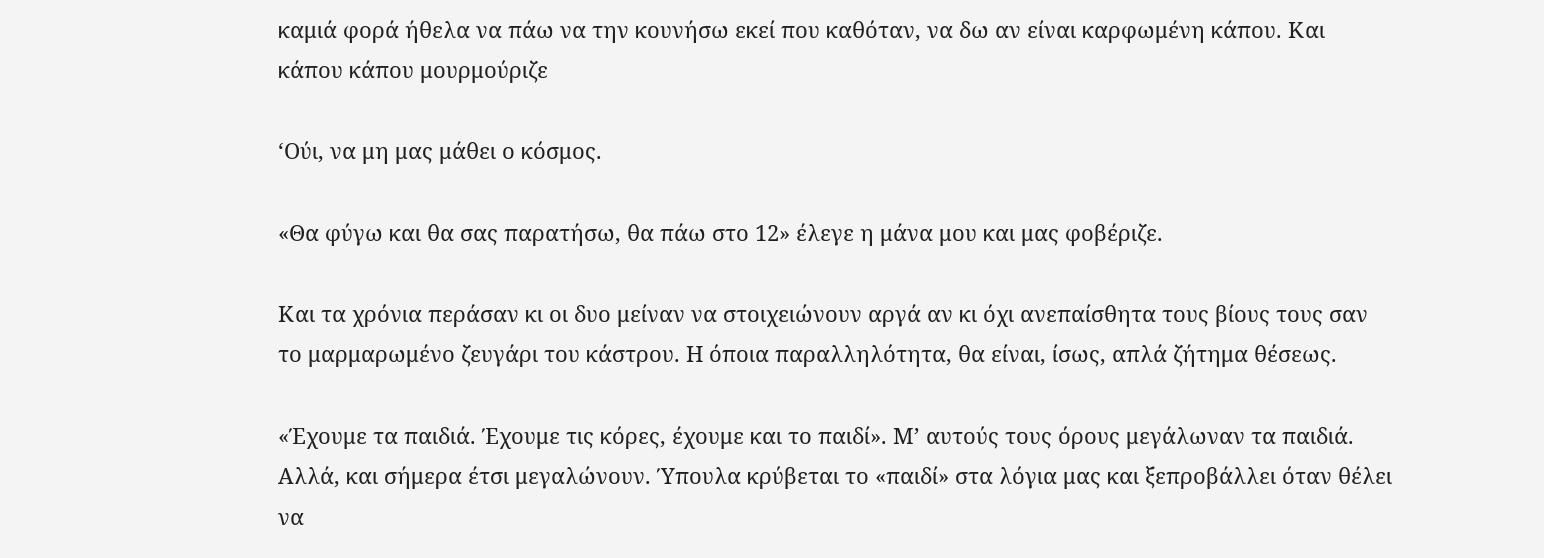καμιά φορά ήθελα να πάω να την κουνήσω εκεί που καθόταν, να δω αν είναι καρφωμένη κάπου. Και κάπου κάπου μουρμούριζε

‘Ούι, να μη μας μάθει ο κόσμος.

«Θα φύγω και θα σας παρατήσω, θα πάω στο 12» έλεγε η μάνα μου και μας φοβέριζε.

Και τα χρόνια περάσαν κι οι δυο μείναν να στοιχειώνουν αργά αν κι όχι ανεπαίσθητα τους βίους τους σαν το μαρμαρωμένο ζευγάρι του κάστρου. Η όποια παραλληλότητα, θα είναι, ίσως, απλά ζήτημα θέσεως.

«Έχουμε τα παιδιά. Έχουμε τις κόρες, έχουμε και το παιδί». Μ’ αυτούς τους όρους μεγάλωναν τα παιδιά. Αλλά, και σήμερα έτσι μεγαλώνουν. Ύπουλα κρύβεται το «παιδί» στα λόγια μας και ξεπροβάλλει όταν θέλει να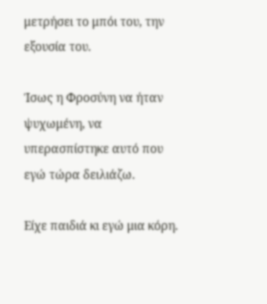μετρήσει το μπόι του, την εξουσία του.

Ίσως η Φροσύνη να ήταν ψυχωμένη, να υπερασπίστηκε αυτό που εγώ τώρα δειλιάζω.

Είχε παιδιά κι εγώ μια κόρη.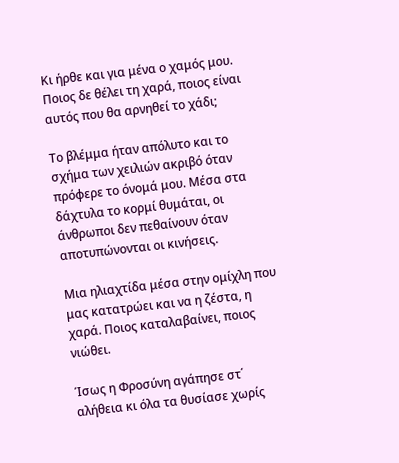Κι ήρθε και για μένα ο χαμός μου. Ποιος δε θέλει τη χαρά, ποιος είναι αυτός που θα αρνηθεί το χάδι;

Το βλέμμα ήταν απόλυτο και το σχήμα των χειλιών ακριβό όταν πρόφερε το όνομά μου. Μέσα στα δάχτυλα το κορμί θυμάται, οι άνθρωποι δεν πεθαίνουν όταν αποτυπώνονται οι κινήσεις.

Μια ηλιαχτίδα μέσα στην ομίχλη που μας κατατρώει και να η ζέστα, η χαρά. Ποιος καταλαβαίνει, ποιος νιώθει.

Ίσως η Φροσύνη αγάπησε στ΄ αλήθεια κι όλα τα θυσίασε χωρίς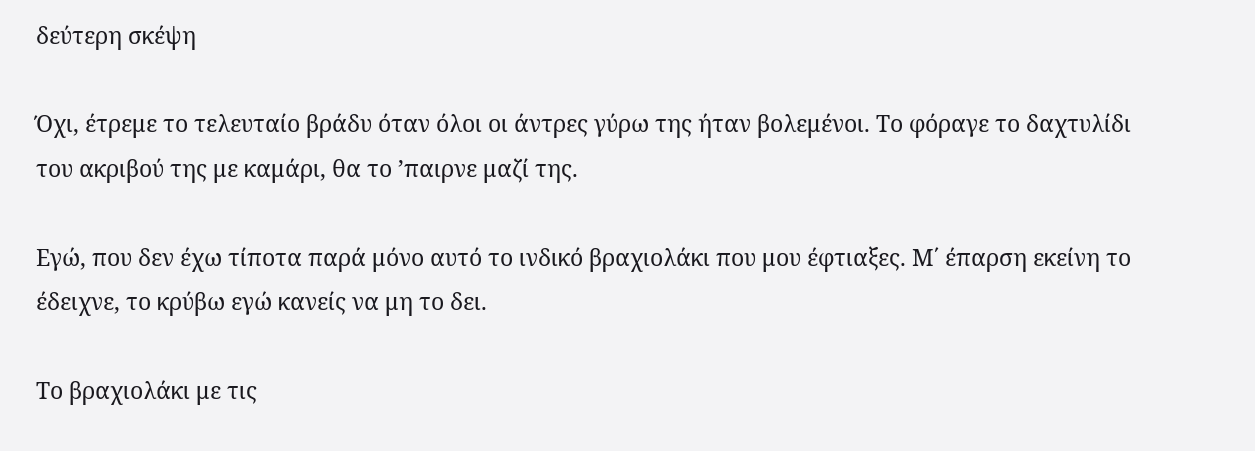δεύτερη σκέψη

Όχι, έτρεμε το τελευταίο βράδυ όταν όλοι οι άντρες γύρω της ήταν βολεμένοι. Το φόραγε το δαχτυλίδι του ακριβού της με καμάρι, θα το ’παιρνε μαζί της.

Εγώ, που δεν έχω τίποτα παρά μόνο αυτό το ινδικό βραχιολάκι που μου έφτιαξες. Μ΄ έπαρση εκείνη το έδειχνε, το κρύβω εγώ κανείς να μη το δει.

Το βραχιολάκι με τις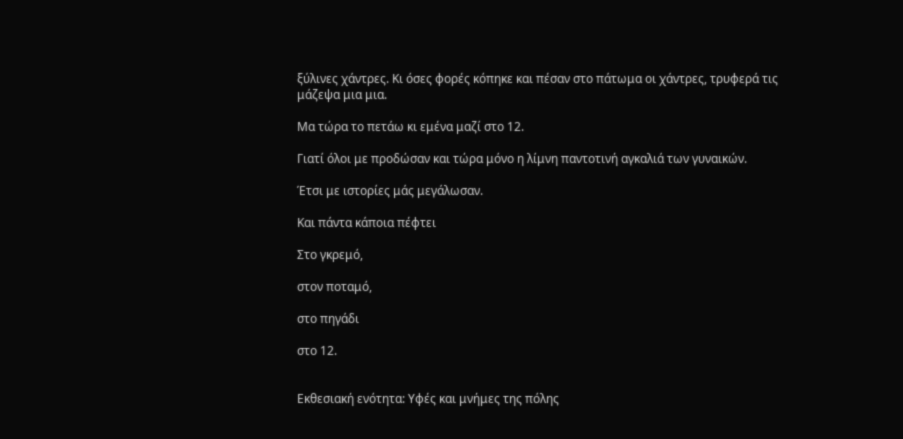ξύλινες χάντρες. Κι όσες φορές κόπηκε και πέσαν στο πάτωμα οι χάντρες, τρυφερά τις μάζεψα μια μια.

Μα τώρα το πετάω κι εμένα μαζί στο 12.

Γιατί όλοι με προδώσαν και τώρα μόνο η λίμνη παντοτινή αγκαλιά των γυναικών.

Έτσι με ιστορίες μάς μεγάλωσαν.

Και πάντα κάποια πέφτει

Στο γκρεμό,

στον ποταμό,

στο πηγάδι

στο 12.


Εκθεσιακή ενότητα: Υφές και μνήμες της πόλης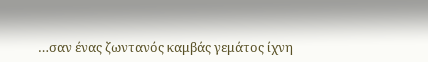…σαν ένας ζωντανός καμβάς γεμάτος ίχνη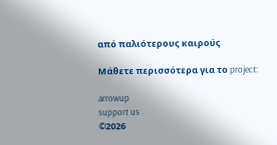από παλιότερους καιρούς

Μάθετε περισσότερα για το project:

arrowup
support us
©2026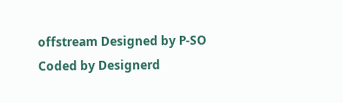offstream Designed by P-SO
Coded by Designerd